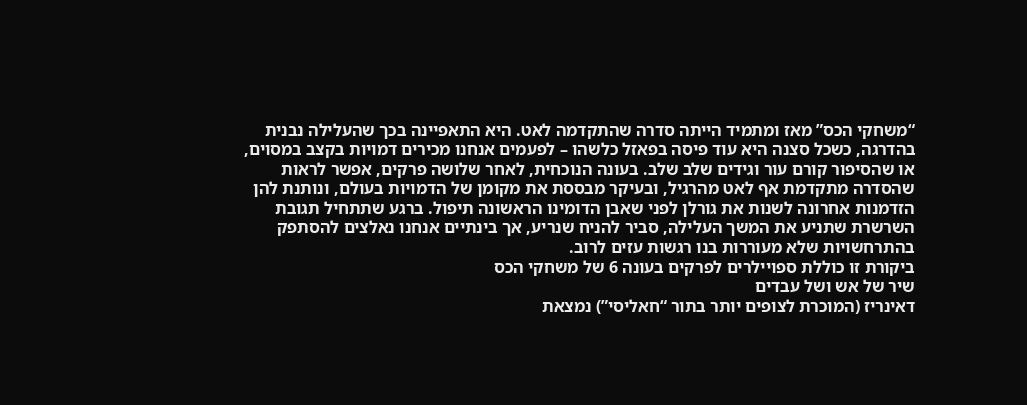“משחקי הכס” מאז ומתמיד הייתה סדרה שהתקדמה לאט. היא התאפיינה בכך שהעלילה נבנית בהדרגה, כשכל סצנה היא עוד פיסה בפאזל כלשהו – לפעמים אנחנו מכירים דמויות בקצב במסוים, או שהסיפור קורם עור וגידים שלב שלב. בעונה הנוכחית, לאחר שלושה פרקים, אפשר לראות שהסדרה מתקדמת אף לאט מהרגיל, ובעיקר מבססת את מקומן של הדמויות בעולם, ונותנת להן הזדמנות אחרונה לשנות את גורלן לפני שאבן הדומינו הראשונה תיפול. ברגע שתתחיל תגובת השרשרת שתניע את המשך העלילה, סביר להניח שנריע, אך בינתיים אנחנו נאלצים להסתפק בהתרחשויות שלא מעוררות בנו רגשות עזים לרוב.
ביקורת זו כוללת ספויילרים לפרקים בעונה 6 של משחקי הכס
שיר של אש ושל עבדים
דאינריז (המוכרת לצופים יותר בתור “חאליסי”) נמצאת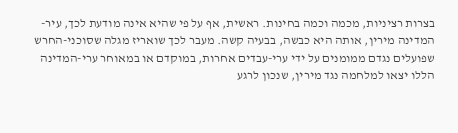בצרות רציניות, מכמה וכמה בחינות. ראשית, אף על פי שהיא אינה מודעת לכך, עיר-המדינה מירין, אותה היא כבשה, בבעיה קשה. מעבר לכך שואריז מגלה שסוכני-החרש שפועלים נגדם ממומנים על ידי ערי-עבדים אחרות, במוקדם או במאוחר ערי-המדינה הללו יצאו למלחמה נגד מירין, שנכון לרגע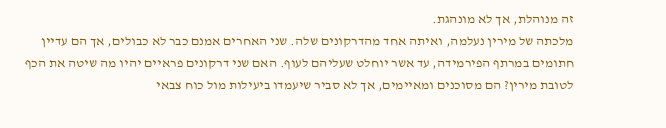זה מנוהלת, אך לא מונהגת.
מלכתה של מירין נעלמה, ואיתה אחד מהדרקונים שלה. שני האחרים אמנם כבר לא כבולים, אך הם עדיין חתומים במרתף הפירמידה, עד אשר יוחלט שעליהם לעוף. האם שני דרקונים פראיים יהיו מה שיטה את הכף לטובת מירין? הם מסוכנים ומאיימים, אך לא סביר שיעמדו ביעילות מול כוח צבאי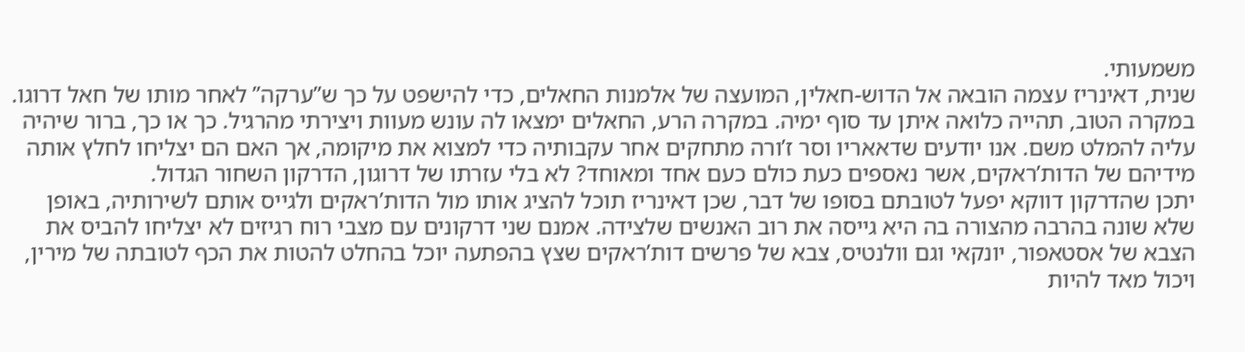משמעותי.
שנית, דאינריז עצמה הובאה אל הדוש-חאלין, המועצה של אלמנות החאלים, כדי להישפט על כך ש”ערקה” לאחר מותו של חאל דרוגו. במקרה הטוב, תהייה כלואה איתן עד סוף ימיה. במקרה הרע, החאלים ימצאו לה עונש מעוות ויצירתי מהרגיל. כך או כך, ברור שיהיה עליה להמלט משם. אנו יודעים שדאאריו וסר ז’ורה מתחקים אחר עקבותיה כדי למצוא את מיקומה, אך האם הם יצליחו לחלץ אותה מידיהם של הדות’ראקים, אשר נאספים כעת כולם כעם אחד ומאוחד? לא בלי עזרתו של דרוגון, הדרקון השחור הגדול.
יתכן שהדרקון דווקא יפעל לטובתם בסופו של דבר, שכן דאינריז תוכל להציג אותו מול הדות’ראקים ולגייס אותם לשירותיה, באופן שלא שונה בהרבה מהצורה בה היא גייסה את רוב האנשים שלצידה. אמנם שני דרקונים עם מצבי רוח רגיזים לא יצליחו להביס את הצבא של אסטאפור, יונקאי וגם וולנטיס, צבא של פרשים דות’ראקים שצץ בהפתעה יוכל בהחלט להטות את הכף לטובתה של מירין, ויכול מאד להיות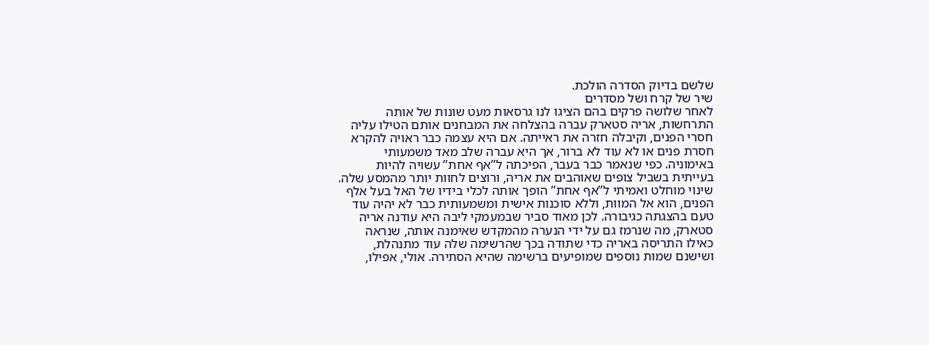שלשם בדיוק הסדרה הולכת.
שיר של קרח ושל מסדרים
לאחר שלושה פרקים בהם הציגו לנו גרסאות מעט שונות של אותה התרחשות, אריה סטארק עברה בהצלחה את המבחנים אותם הטילו עליה חסרי הפנים, וקיבלה חזרה את ראייתה. אם היא עצמה כבר ראויה להקרא חסרת פנים או לא עוד לא ברור, אך היא עברה שלב מאד משמעותי באימוניה. כפי שנאמר כבר בעבר, הפיכתה ל”אף אחת” עשויה להיות בעייתית בשביל צופים שאוהבים את אריה, ורוצים לחוות יותר מהמסע שלה.
שינוי מוחלט ואמיתי ל”אף אחת” הופך אותה לכלי בידיו של האל בעל אלף הפנים, הוא אל המוות, וללא סוכנות אישית ומשמעותית כבר לא יהיה עוד טעם בהצגתה כגיבורה. לכן מאוד סביר שבמעמקי ליבה היא עודנה אריה סטארק, מה שנרמז גם על ידי הנערה מהמקדש שאימנה אותה, שנראה כאילו התריסה באריה כדי שתודה בכך שהרשימה שלה עוד מתנהלת, ושישנם שמות נוספים שמופיעים ברשימה שהיא הסתירה. אולי, אפילו,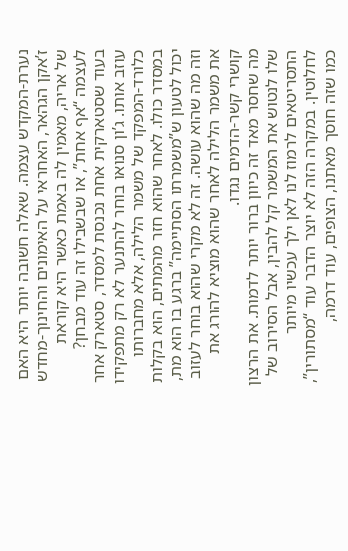נערת-המקדש עצמה. שאלה חשובה יותר היא האם ז’אקן הגהאר, האחראי על האימונים והחינוך-מחדש של אריה, מאמין לה באמת כאשר היא קוראת לעצמה “אף אחת”, או שבשבילו זה עוד מבחן?
בעוד שסטארקית אחת נכנסת למסדר, סטארק אחר עוזב אותו. ג’ון סנואו בוחר להתנער לא רק מתפקידו כלורד-המפקד של משמר הלילה, אלא מחברותו במסדר כולו. לאחר שהוא חזר מהמתים, הוא בקלות יכול לטעון ש”משמרתו הסתיימה” ברגע בו הוא מת, וזה מה שהוא עושה. זה לא מקרי שהוא בוחר לעזוב את משמר הלילה לאחר שהוא מוציא להורג את קושרי קשר-הדמים נגדו.
מה שחסר מאד זה כיוון ברור יותר לדמות. את הרצון שלו לנטוש את המשמר קל להבין, אבל הסירוב של התסריטאים לרמוז לנו לאן ילך עכשיו מיותר לחלוטין. במקרה הזה לא יוצר הדבר עוד “מסתורין”, כמו שזה חוסך מאתנו, הצופים, עוד דרמה,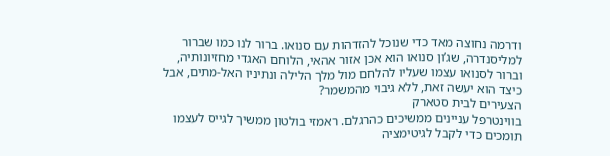ודרמה נחוצה מאד כדי שנוכל להזדהות עם סנואו. ברור לנו כמו שברור למליסנדרה, שג’ון סנואו הוא אכן אזור אהאי, הלוחם האגדי מחזיונותיה, וברור לסנואו עצמו שעליו להלחם מול מלך הלילה ונתיניו האל-מתים, אבל כיצד הוא יעשה זאת, ללא גיבוי מהמשמר?
הצעירים לבית סטארק
בווינטרפל עניינים ממשיכים כהרגלם. ראמזי בולטון ממשיך לגייס לעצמו תומכים כדי לקבל לגיטימציה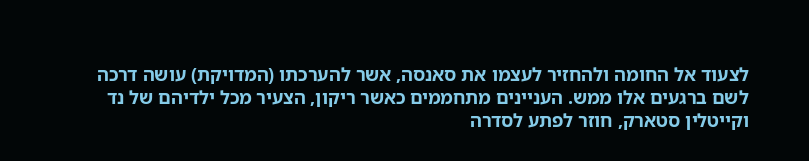לצעוד אל החומה ולהחזיר לעצמו את סאנסה, אשר להערכתו (המדויקת) עושה דרכה לשם ברגעים אלו ממש. העניינים מתחממים כאשר ריקון, הצעיר מכל ילדיהם של נד וקייטלין סטארק, חוזר לפתע לסדרה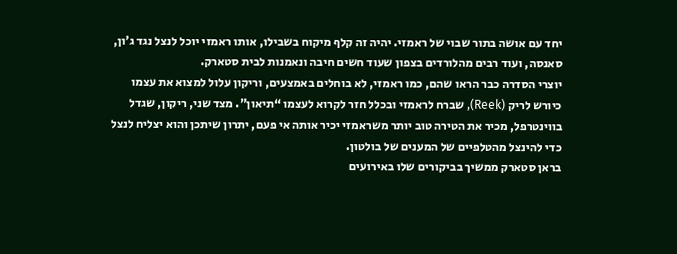יחד עם אושה בתור שבוי של ראמזי. יהיה זה קלף מיקוח בשבילו, אותו ראמזי יוכל לנצל נגד ג’ון, סאנסה, ועוד רבים מהלורדים בצפון שעוד חשים חיבה ונאמנות לבית סטארק.
יוצרי הסדרה כבר הראו שהם, כמו ראמזי, לא בוחלים באמצעים, וריקון עלול למצוא את עצמו כיורש לריק (Reek), שברח לראמזי ובכלל חזר לקרוא לעצמו “תיאון”. מצד שני, ריקון, שגדל בווינטרפל, מכיר את הטירה טוב יותר משראמזי יכיר אותה אי פעם, יתרון שיתכן והוא יצליח לנצל כדי להינצל מהטלפיים של המענים של בולטון.
בראן סטארק ממשיך בביקורים שלו באירועים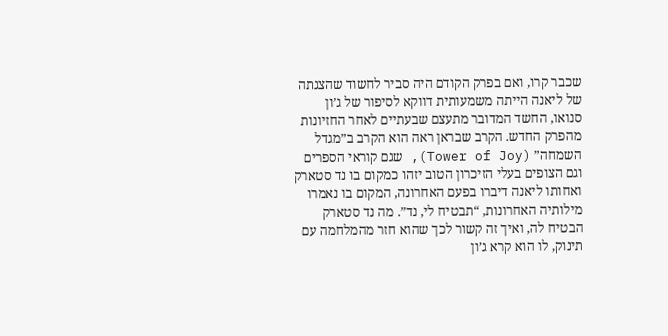שכבר קרו, ואם בפרק הקודם היה סביר לחשוד שהצגתה של ליאנה הייתה משמעותית דווקא לסיפור של ג’ון סנואו, החשד המדובר מתעצם שבעתיים לאחר החזיונות מהפרק החדש. הקרב שבראן ראה הוא הקרב ב”מגדל השמחה” (Tower of Joy), שגם קוראי הספרים וגם הצופים בעלי הזיכרון הטוב יזהו כמקום בו נד סטארק ואחותו ליאנה דיברו בפעם האחרונה, המקום בו נאמרו מילותיה האחרונות, “תבטיח לי, נד”. מה נד סטארק הבטיח לה, ואיך זה קשור לכך שהוא חזר מהמלחמה עם תינוק, לו הוא קרא ג’ון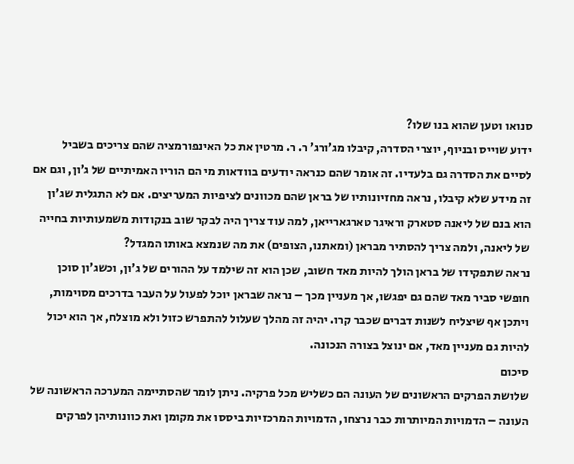סנואו וטען שהוא בנו שלו?
ידוע שוייס ובניוף, יוצרי הסדרה, קיבלו מג’ורג’ ר. ר. מרטין את כל האינפורמציה שהם צריכים בשביל לסיים את הסדרה גם בלעדיו. זה אומר שהם כנראה יודעים בוודאות מי הם הוריו האמיתיים של ג’ון, וגם אם זה מידע שלא קיבלו, נראה מחזיונותיו של בראן שהם מכוונים לציפיות המעריצים. אם לא התגלית שג’ון הוא בנם של ליאנה סטארק וראיגר טארגארייאן, למה עוד צריך היה לבקר שוב בנקודות משמעותיות בחייה של ליאנה, ולמה צריך להסתיר מבראן (ומאתנו, הצופים) את מה שנמצא באותו המגדל?
נראה שתפקידו של בראן הולך להיות מאד חשוב, שכן הוא זה שילמד על ההורים של ג’ון, וכשג’ון סוכן חופשי סביר מאד שהם גם יפגשו, אך מעניין מכך – נראה שבראן יוכל לפעול על העבר בדרכים מסוימות, ויתכן אף שיצליח לשנות דברים שכבר קרו. יהיה זה מהלך שעלול להתפרש כזול ולא מוצלח, אך הוא יכול להיות גם מעניין מאד, אם ינוצל בצורה הנכונה.
סיכום
שלושת הפרקים הראשונים של העונה הם כשליש מכל פרקיה. ניתן לומר שהסתיימה המערכה הראשונה של העונה – הדמויות המיותרות כבר נרצחו, הדמויות המרכזיות ביססו את מקומן ואת כוונותיהן לפרקים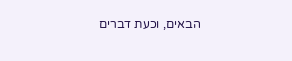הבאים, וכעת דברים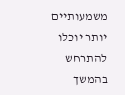משמעותיים יותר יוכלו להתרחש בהמשך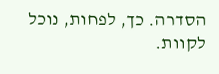הסדרה. כך, לפחות, נוכל לקוות.